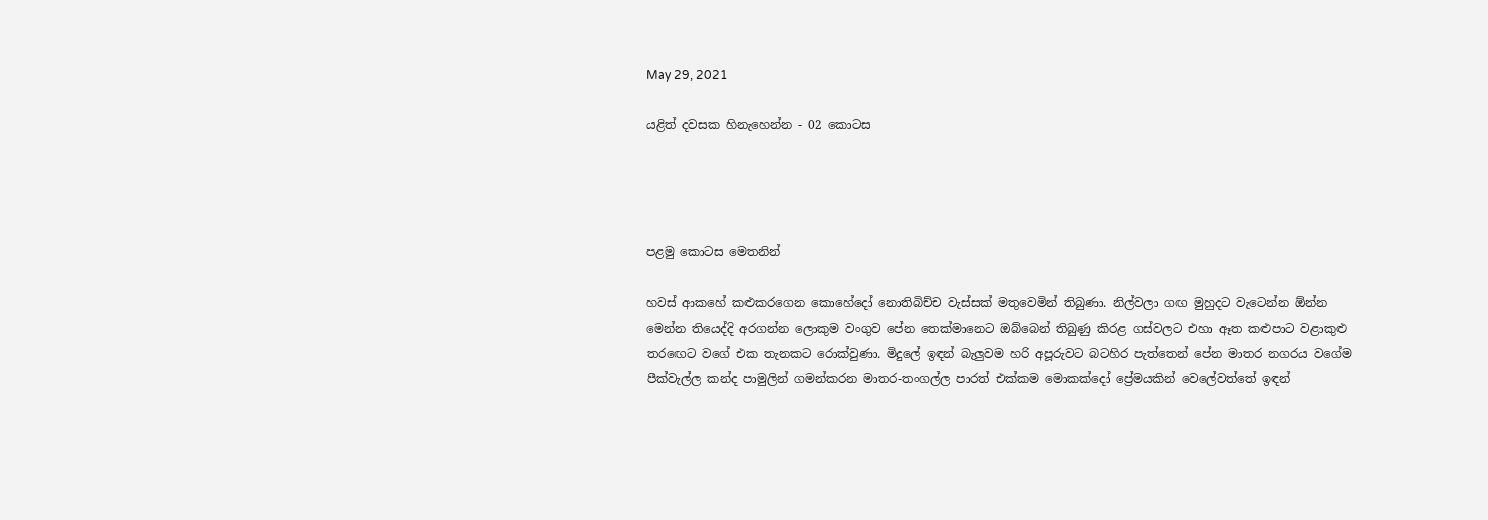May 29, 2021

යළිත් දවසක හිනැහෙන්න - 02 කොටස




පළමු කොටස මෙතනින්

හවස් ආකහේ කළුකරගෙන කොහේදෝ නොතිබිච්ච වැස්සක් මතුවෙමින් තිබුණා. නිල්වලා ගඟ මුහුදට වැටෙන්න ඕන්න මෙන්න තියෙද්දි අරගන්න ලොකුම වංගුව පේන තෙක්මානෙට ඔබ්බෙන් තිබුණු කිරළ ගස්වලට එහා ඈත කළුපාට වළාකුළු තරඟෙට වගේ එක තැනකට රොක්වුණා. මිදුලේ ඉඳන් බැලුවම හරි අපූරුවට බටහිර පැත්තෙන් පේන මාතර නගරය වගේම පීක්වැල්ල කන්ද පාමුලින් ගමන්කරන මාතර-තංගල්ල පාරත් එක්කම මොකක්දෝ ප්‍රේමයකින් වෙලේවත්තේ ඉඳන්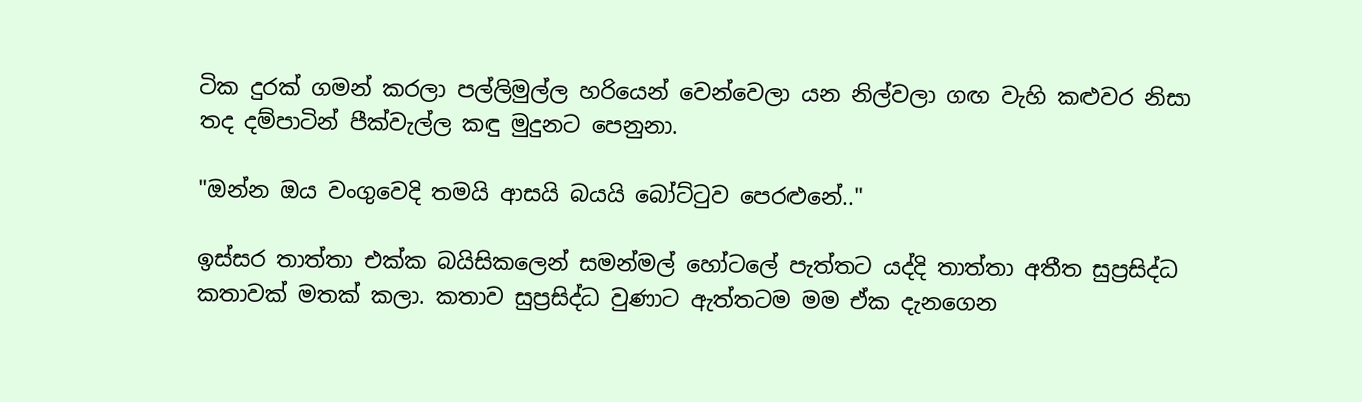ටික දුරක් ගමන් කරලා පල්ලිමුල්ල හරියෙන් වෙන්වෙලා යන නිල්වලා ගඟ වැහි කළුවර නිසා තද දම්පාටින් පීක්වැල්ල කඳු මුදුනට පෙනුනා.

"ඔන්න ඔය වංගුවෙදි තමයි ආසයි බයයි බෝට්ටුව පෙරළුනේ.."

ඉස්සර තාත්තා එක්ක බයිසිකලෙන් සමන්මල් හෝටලේ පැත්තට යද්දි තාත්තා අතීත සුප්‍රසිද්ධ කතාවක් මතක් කලා. කතාව සුප්‍රසිද්ධ වුණාට ඇත්තටම මම ඒක දැනගෙන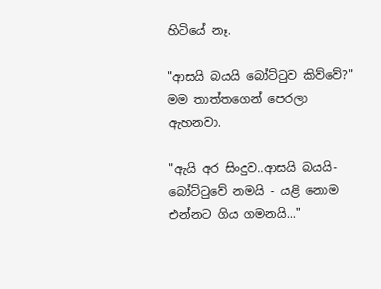හිටියේ නෑ.

"ආසයි බයයි බෝට්ටුව කිව්වේ?" මම තාත්තගෙන් පෙරලා ඇහනවා.

"ඇයි අර සිංදුව..ආසයි බයයි-බෝට්ටුවේ නමයි - යළි නොම එන්නට ගිය ගමනයි..."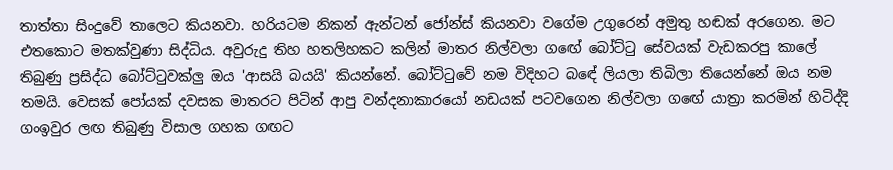තාත්තා සිංදුවේ තාලෙට කියනවා. හරියටම නිකන් ඇන්ටන් ජෝන්ස් කියනවා වගේම උගුරෙන් අමුතු හඬක් අරගෙන. මට එතකොට මතක්වුණා සිද්ධිය. අවුරුදු තිහ හතලිහකට කලින් මාතර නිල්වලා ගඟේ බෝට්ටු සේවයක් වැඩකරපු කාලේ තිබුණු ප්‍රසිද්ධ බෝට්ටුවක්ලු ඔය 'ආසයි බයයි' කියන්නේ. බෝට්ටුවේ නම විදිහට බඳේ ලියලා තිබිලා තියෙන්නේ ඔය නම තමයි. වෙසක් පෝයක් දවසක මාතරට පිටින් ආපු වන්දනාකාරයෝ නඩයක් පටවගෙන නිල්වලා ගඟේ යාත්‍රා කරමින් හිටිද්දි ගංඉවුර ලඟ තිබුණු විසාල ගහක ගඟට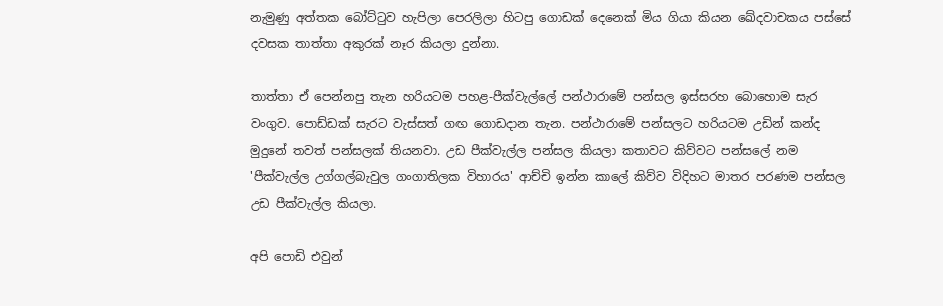නැමුණු අත්තක බෝට්ටුව හැපිලා පෙරලිලා හිටපු ගොඩක් දෙනෙක් මිය ගියා කියන ඛේදවාචකය පස්සේ දවසක තාත්තා අකුරක් නෑර කියලා දුන්නා.

තාත්තා ඒ පෙන්නපු තැන හරියටම පහළ-පීක්වැල්ලේ පන්ථාරාමේ පන්සල ඉස්සරහ බොහොම සැර වංගුව. පොඩ්ඩක් සැරට වැස්සත් ගඟ ගොඩදාන තැන. පන්ථාරාමේ පන්සලට හරියටම උඩින් කන්ද මුදුනේ තවත් පන්සලක් තියනවා. උඩ පීක්වැල්ල පන්සල කියලා කතාවට කිව්වට පන්සලේ නම 'පීක්වැල්ල උග්ගල්බැවුල ගංගාතිලක විහාරය' ආච්චි ඉන්න කාලේ කිව්ව විදිහට මාතර පරණම පන්සල උඩ පීක්වැල්ල කියලා.

අපි පොඩි එවුන්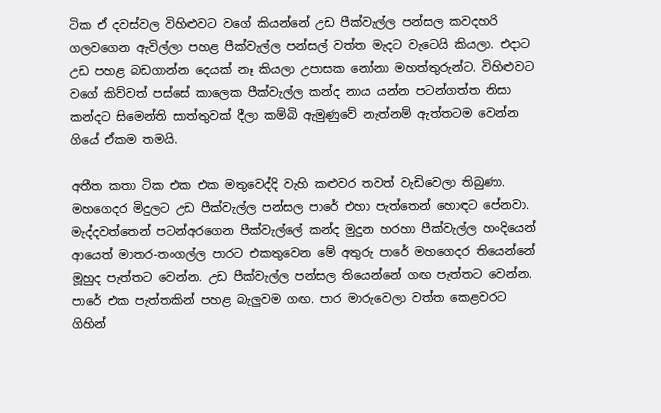ටික ඒ දවස්වල විහිළුවට වගේ කියන්නේ උඩ පීක්වැල්ල පන්සල කවදහරි ගලවගෙන ඇවිල්ලා පහළ පීක්වැල්ල පන්සල් වත්ත මැදට වැටෙයි කියලා. එදාට උඩ පහළ බඩගාන්න දෙයක් නෑ කියලා උපාසක නෝනා මහත්තුරුන්ට. විහිළුවට වගේ කිව්වත් පස්සේ කාලෙක පීක්වැල්ල කන්ද නාය යන්න පටන්ගත්ත නිසා කන්දට සිමෙන්ති සාත්තුවක් දීලා කම්බි ඇමුණුවේ නැත්නම් ඇත්තටම වෙන්න ගියේ ඒකම තමයි.

අතීත කතා ටික එක එක මතුවෙද්දි වැහි කළුවර තවත් වැඩිවෙලා තිබුණා. මහගෙදර මිදුලට උඩ පීක්වැල්ල පන්සල පාරේ එහා පැත්තෙන් හොඳට පේනවා. මැද්දවත්තෙන් පටන්අරගෙන පීක්වැල්ලේ කන්ද මුදුන හරහා පීක්වැල්ල හංදියෙන් ආයෙත් මාතර-තංගල්ල පාරට එකතුවෙන මේ අතුරු පාරේ මහගෙදර තියෙන්නේ මූහුද පැත්තට වෙන්න. උඩ පීක්වැල්ල පන්සල තියෙන්නේ ගඟ පැත්තට වෙන්න. පාරේ එක පැත්තකින් පහළ බැලුවම ගඟ. පාර මාරුවෙලා වත්ත කෙළවරට ගිහින්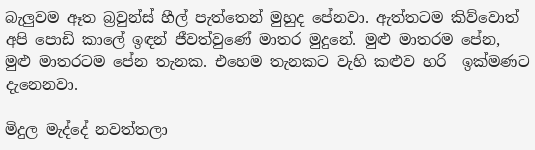බැලුවම ඈත බ්‍රවුන්ස් හීල් පැත්තෙන් මුහුද පේනවා. ඇත්තටම කිව්වොත් අපි පොඩි කාලේ ඉඳන් ජීවත්වුණේ මාතර මුදුනේ. මුළු මාතරම පේන, මුළු මාතරටම පේන තැනක. එහෙම තැනකට වැහි කළුව හරි  ඉක්මණට දැනෙනවා.

මිදුල මැද්දේ නවත්තලා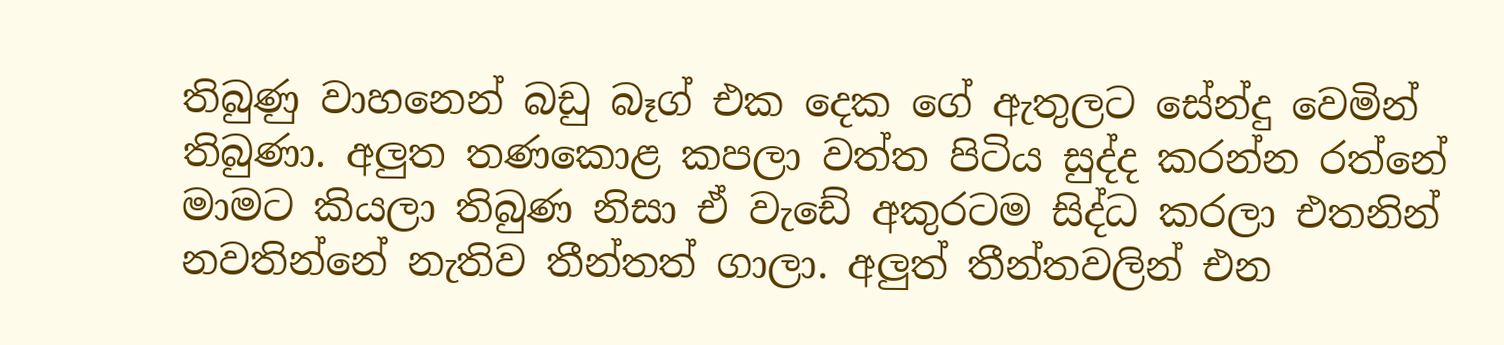තිබුණු වාහනෙන් බඩු බෑග් එක දෙක ගේ ඇතුලට සේන්දු වෙමින් තිබුණා. අලුත තණකොළ කපලා වත්ත පිටිය සුද්ද කරන්න රත්නේ මාමට කියලා තිබුණ නිසා ඒ වැඩේ අකුරටම සිද්ධ කරලා එතනින් නවතින්නේ නැතිව තීන්තත් ගාලා. අලුත් තීන්තවලින් එන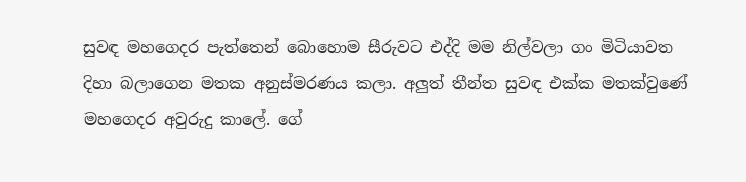සුවඳ මහගෙදර පැත්තෙන් බොහොම සීරුවට එද්දි මම නිල්වලා ගං මිටියාවත දිහා බලාගෙන මතක අනුස්මරණය කලා. අලුත් තීන්ත සුවඳ එක්ක මතක්වුණේ මහගෙදර අවුරුදු කාලේ. ගේ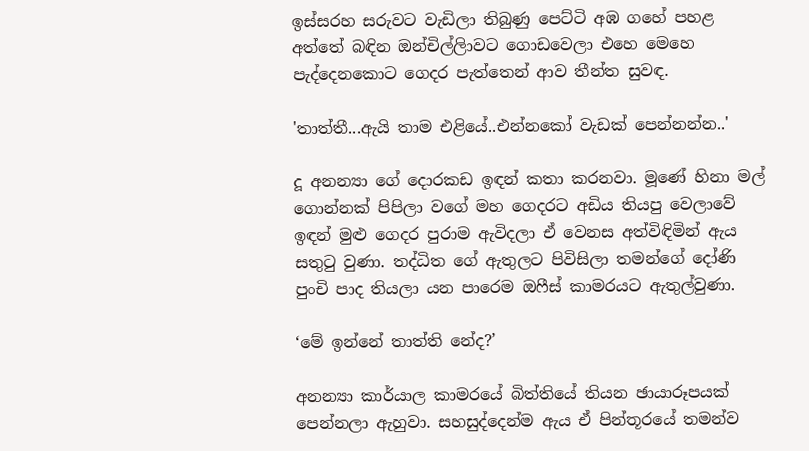ඉස්සරහ සරුවට වැඩිලා තිබුණු පෙට්ටි අඹ ගහේ පහළ අත්තේ බඳින ඔන්චිල්ලිාවට ගොඩවෙලා එහෙ මෙහෙ පැද්දෙනකොට ගෙදර පැත්තෙන් ආව තීන්ත සුවඳ.

'තාත්තී...ඇයි තාම එළියේ..එන්නකෝ වැඩක් පෙන්නන්න..'

දූ අනන්‍යා ගේ දොරකඩ ඉඳන් කතා කරනවා. මූණේ හිනා මල් ගොන්නක් පිපිලා වගේ මහ ගෙදරට අඩිය තියපු වෙලාවේ ඉඳන් මුළු ගෙදර පුරාම ඇවිදලා ඒ වෙනස අත්විඳිමින් ඇය සතුටු වුණා. තද්ධිත ගේ ඇතුලට පිවිසිලා තමන්ගේ දෝණි පුංචි පාද තියලා යන පාරෙම ඔෆීස් කාමරයට ඇතුල්වුණා.

‘මේ ඉන්නේ තාත්ති නේද?’

අනන්‍යා කාර්යාල කාමරයේ බිත්තියේ තියන ඡායාරූපයක් පෙන්නලා ඇහුවා. සහසුද්දෙන්ම ඇය ඒ පින්තූරයේ තමන්ව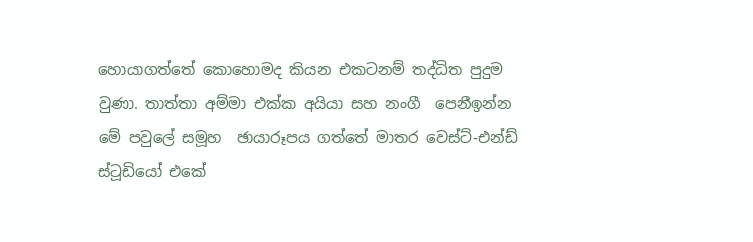හොයාගත්තේ කොහොමද කියන එකටනම් තද්ධිත පුදුම වුණා. තාත්තා අම්මා එක්ක අයියා සහ නංගී  පෙනීඉන්න මේ පවුලේ සමූහ  ඡායාරූපය ගත්තේ මාතර වෙස්ට්-එන්ඩ් ස්ටූඩියෝ එකේ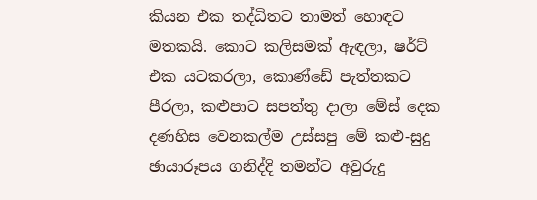කියන එක තද්ධිතට තාමත් හොඳට මතකයි. කොට කලිසමක් ඇඳලා, ෂර්ට් එක යටකරලා, කොණ්ඩේ පැත්තකට පීරලා, කළුපාට සපත්තු දාලා මේස් දෙක දණහිස වෙනකල්ම උස්සපු මේ කළු-සුදු ඡායාරූපය ගනිද්දි තමන්ට අවුරුදු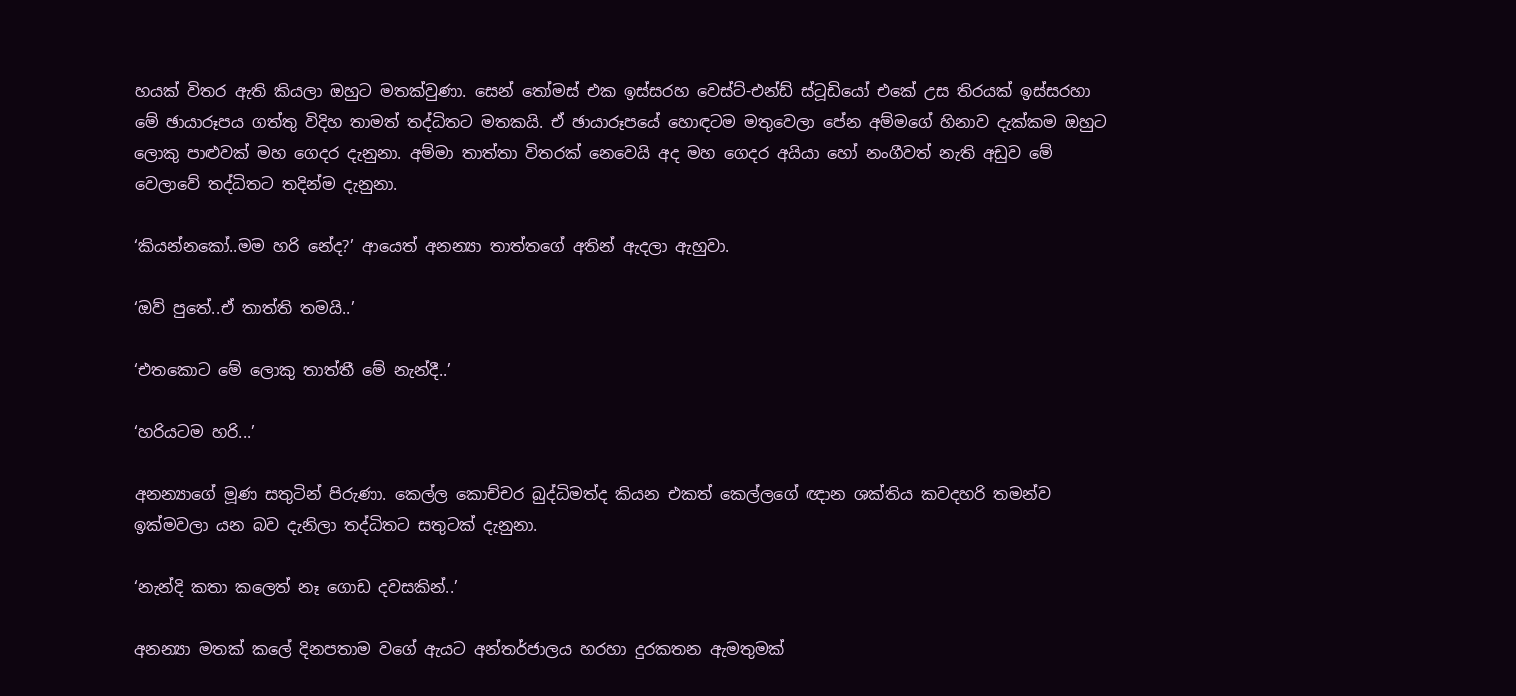හයක් විතර ඇති කියලා ඔහුට මතක්වුණා. සෙන් තෝමස් එක ඉස්සරහ වෙස්ට්-එන්ඩ් ස්ටූඩියෝ එකේ උස තිරයක් ඉස්සරහා මේ ඡායාරූපය ගත්තු විදිහ තාමත් තද්ධිතට මතකයි. ඒ ඡායාරූපයේ හොඳටම මතුවෙලා පේන අම්මගේ හිනාව දැක්කම ඔහුට ලොකු පාළුවක් මහ ගෙදර දැනුනා. අම්මා තාත්තා විතරක් නෙවෙයි අද මහ ගෙදර අයියා හෝ නංගීවත් නැති අඩුව මේ වෙලාවේ තද්ධිතට තදින්ම දැනුනා.

‘කියන්නකෝ..මම හරි නේද?’ ආයෙත් අනන්‍යා තාත්තගේ අතින් ඇදලා ඇහුවා.

‘ඔව් පුතේ..ඒ තාත්ති තමයි..’

‘එතකොට මේ ලොකු තාත්තී මේ නැන්දී..’

‘හරියටම හරි...’

අනන්‍යාගේ මූණ සතුටින් පිරුණා. කෙල්ල කොච්චර බුද්ධිමත්ද කියන එකත් කෙල්ලගේ ඥාන ශක්තිය කවදහරි තමන්ව ඉක්මවලා යන බව දැනිලා තද්ධිතට සතුටක් දැනුනා.

‘නැන්දි කතා කලෙත් නෑ ගොඩ දවසකින්..’

අනන්‍යා මතක් කලේ දිනපතාම වගේ ඇයට අන්තර්ජාලය හරහා දුරකතන ඇමතුමක්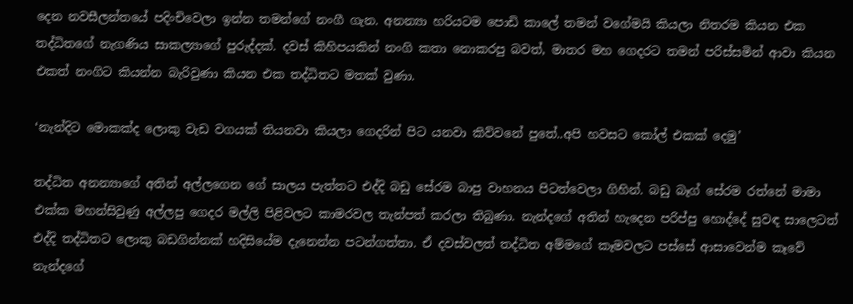දෙන නවසීලන්තයේ පදිංචිවෙලා ඉන්න තමන්ගේ නංගී ගැන. අනන්‍යා හරියටම පොඩි කාලේ තමන් වගේමයි කියලා නිතරම කියන එක තද්ධිතගේ නැගණිය සාකල්‍යාගේ පුරුද්දක්. දවස් කිහිපයකින් නංගි කතා නොකරපු බවත්, මාතර මහ ගෙදරට තමන් පරිස්සමින් ආවා කියන එකත් නංගිට කියන්න බැරිවුණා කියන එක තද්ධිතට මතක් වුණා.

‘නැන්දිට මොකක්ද ලොකු වැඩ වගයක් තියනවා කියලා ගෙදරින් පිට යනවා කිව්වනේ පුතේ..අපි හවසට කෝල් එකක් දෙමු’

තද්ධිත අනන්‍යාගේ අතින් අල්ලගෙන ගේ සාලය පැත්තට එද්දි බඩු සේරම බාපු වාහනය පිටත්වෙලා ගිහින්. බඩු බෑග් සේරම රත්නේ මාමා එක්ක මහන්සිවුණු අල්ලපු ගෙදර මල්ලි පිළිවලට කාමරවල තැන්පත් කරලා තිබුණා. නැන්දගේ අතින් හැදෙන පරිප්පු හොද්දේ සුවඳ සාලෙටත් එද්දි තද්ධිතට ලොකු බඩගින්නක් හදිසියේම දැනෙන්න පටන්ගත්තා. ඒ දවස්වලත් තද්ධිත අම්මගේ කෑමවලට පස්සේ ආසාවෙන්ම කෑවේ නැන්දගේ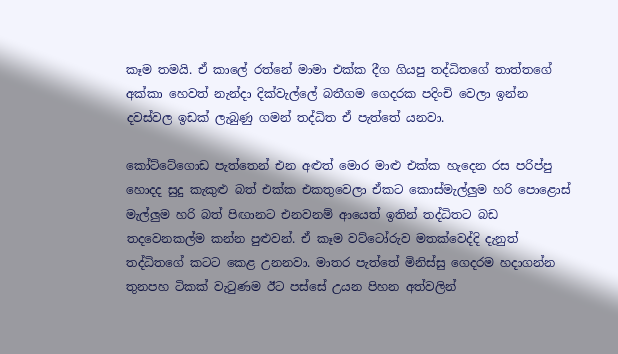කෑම තමයි. ඒ කාලේ රත්නේ මාමා එක්ක දීග ගියපු තද්ධිතගේ තාත්තගේ අක්කා හෙවත් නැන්දා දික්වැල්ලේ බතීගම ගෙදරක පදිංචි වෙලා ඉන්න දවස්වල ඉඩක් ලැබුණු ගමන් තද්ධිත ඒ පැත්තේ යනවා.

කෝට්ටේගොඩ පැත්තෙන් එන අළුත් මොර මාළු එක්ක හැදෙන රස පරිප්පු හොදද සුදු කැකුළු බත් එක්ක එකතුවෙලා ඒකට කොස්මැල්ලුම හරි පොළොස් මැල්ලුම හරි බත් පිඟානට එනවනම් ආයෙත් ඉතින් තද්ධිතට බඩ තදවෙනකල්ම කන්න පුළුවන්. ඒ කෑම වට්ටෝරුව මතක්වෙද්දි දැනුත් තද්ධිතගේ කටට කෙළ උනනවා. මාතර පැත්තේ මිනිස්සු ගෙදරම හදාගන්න තුනපහ ටිකක් වැටුණම ඊට පස්සේ උයන පිහන අත්වලින්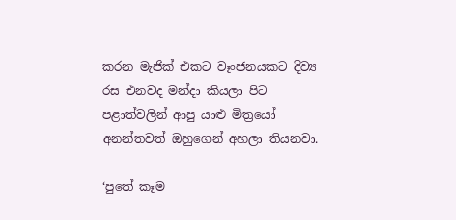කරන මැජික් එකට වෑංජනයකට දිව්‍ය රස එනවද මන්දා කියලා පිට පළාත්වලින් ආපු යාළු මිත්‍රයෝ අනන්තවත් ඔහුගෙන් අහලා තියනවා.

‘පුතේ කෑම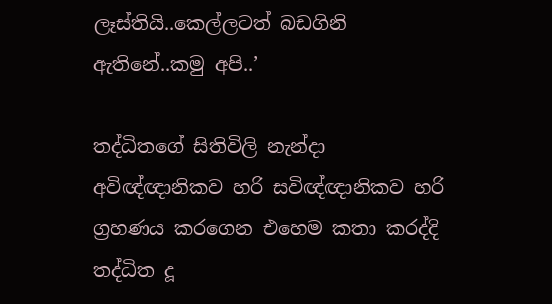ලෑස්තියි..කෙල්ලටත් බඩගිනි ඇතිනේ..කමු අපි..’

තද්ධිතගේ සිතිවිලි නැන්දා අවිඥ්ඥානිකව හරි සවිඥ්ඥානිකව හරි ග්‍රහණය කරගෙන එහෙම කතා කරද්දි තද්ධිත දූ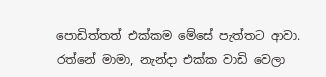පොඩිත්තත් එක්කම මේසේ පැත්තට ආවා. රත්නේ මාමා, නැන්දා එක්ක වාඩි වෙලා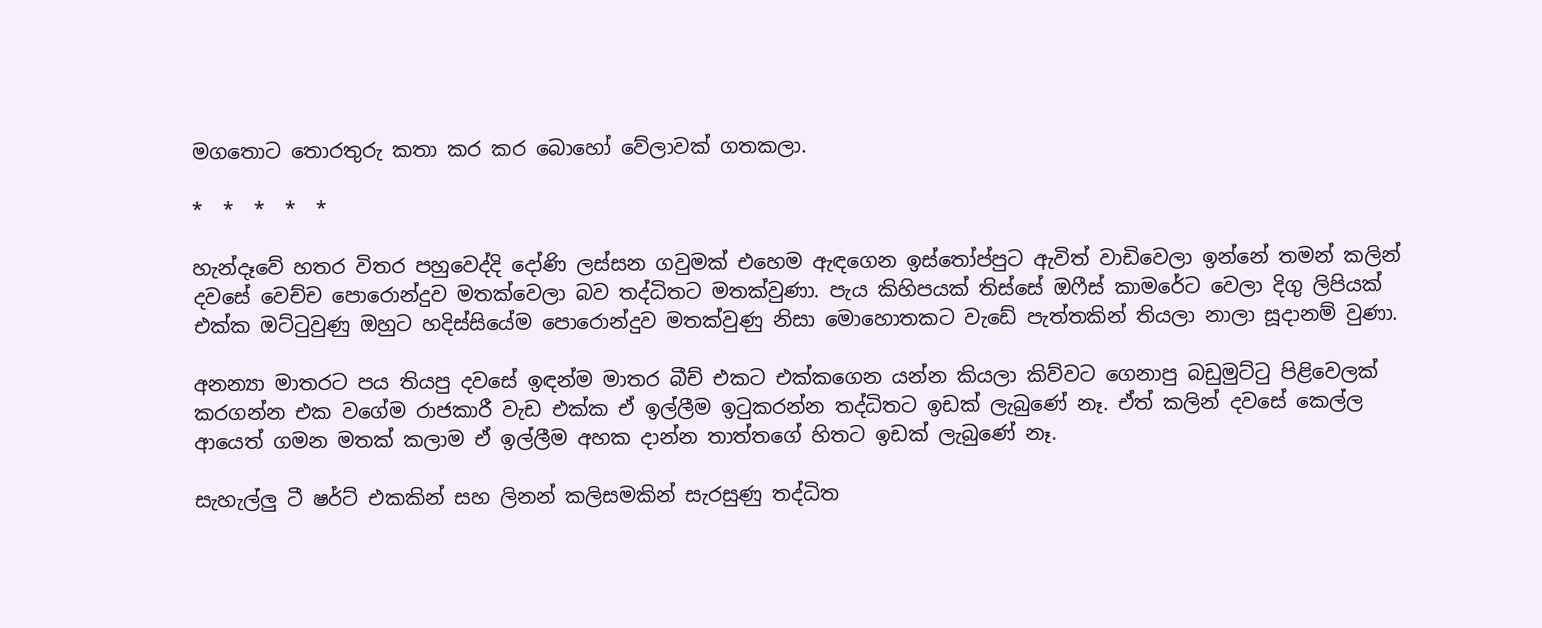මගතොට තොරතුරු කතා කර කර බොහෝ වේලාවක් ගතකලා.

*  *  *  *  *

හැන්දෑවේ හතර විතර පහුවෙද්දි දෝණි ලස්සන ගවුමක් එහෙම ඇඳගෙන ඉස්තෝප්පුට ඇවිත් වාඩිවෙලා ඉන්නේ තමන් කලින් දවසේ වෙච්ච පොරොන්දුව මතක්වෙලා බව තද්ධිතට මතක්වුණා. පැය කිහිපයක් තිස්සේ ඔෆීස් කාමරේට වෙලා දිගු ලිපියක් එක්ක ඔට්ටුවුණු ඔහුට හදිස්සියේම පොරොන්දුව මතක්වුණු නිසා මොහොතකට වැඩේ පැත්තකින් තියලා නාලා සූදානම් වුණා.

අනන්‍යා මාතරට පය තියපු දවසේ ඉඳන්ම මාතර බීච් එකට එක්කගෙන යන්න කියලා කිව්වට ගෙනාපු බඩුමුට්ටු පිළිවෙලක් කරගන්න එක වගේම රාජකාරී වැඩ එක්ක ඒ ඉල්ලීම ඉටුකරන්න තද්ධිතට ඉඩක් ලැබුණේ නෑ. ඒත් කලින් දවසේ කෙල්ල ආයෙත් ගමන මතක් කලාම ඒ ඉල්ලීම අහක දාන්න තාත්තගේ හිතට ඉඩක් ලැබුණේ නෑ.

සැහැල්ලු ටී ෂර්ට් එකකින් සහ ලිනන් කලිසමකින් සැරසුණු තද්ධිත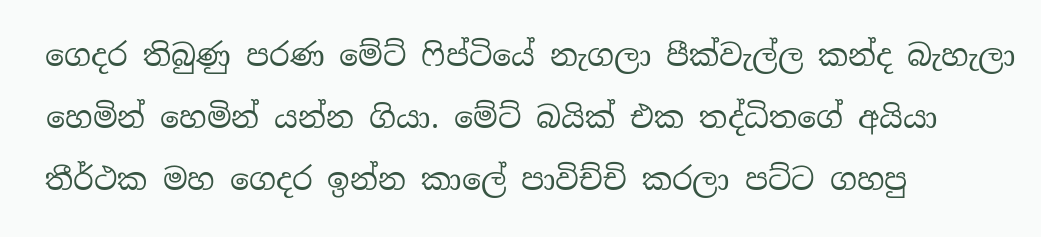ගෙදර තිබුණු පරණ මේට් ෆිප්ටියේ නැගලා පීක්වැල්ල කන්ද බැහැලා හෙමින් හෙමින් යන්න ගියා. මේට් බයික් එක තද්ධිතගේ අයියා තීර්ථක මහ ගෙදර ඉන්න කාලේ පාවිච්චි කරලා පට්ට ගහපු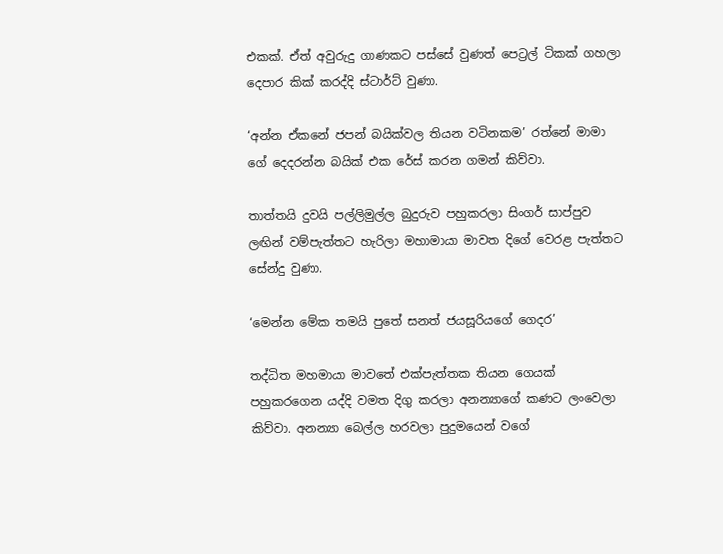එකක්. ඒත් අවුරුදු ගාණකට පස්සේ වුණත් පෙට්‍රල් ටිකක් ගහලා දෙපාර කික් කරද්දි ස්ටාර්ට් වුණා.

‘අන්න ඒකනේ ජපන් බයික්වල තියන වටිනකම’ රත්නේ මාමා ගේ දෙදරන්න බයික් එක රේස් කරන ගමන් කිව්වා.

තාත්තයි දුවයි පල්ලිමුල්ල බුදුරුව පහුකරලා සිංගර් සාප්පුව ලඟින් වම්පැත්තට හැරිලා මහාමායා මාවත දිගේ වෙරළ පැත්තට සේන්දු වුණා.

‘මෙන්න මේක තමයි පුතේ සනත් ජයසූරියගේ ගෙදර’

තද්ධිත මහමායා මාවතේ එක්පැත්තක තියන ගෙයක් පහුකරගෙන යද්දි වමත දිගු කරලා අනන්‍යාගේ කණට ලංවෙලා කිව්වා. අනන්‍යා බෙල්ල හරවලා පුදුමයෙන් වගේ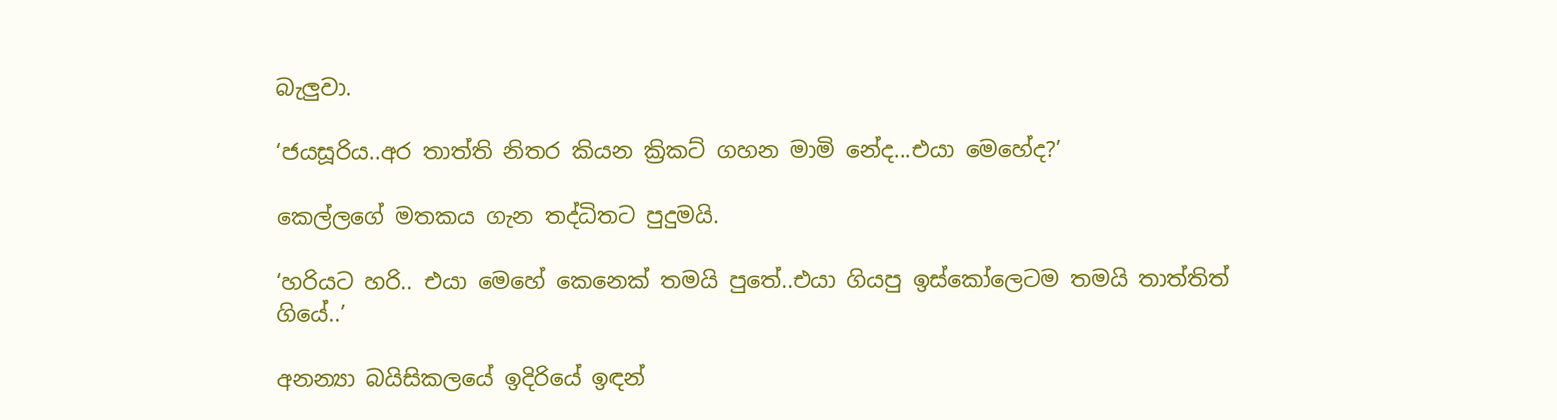බැලුවා.

‘ජයසූරිය..අර තාත්ති නිතර කියන ක්‍රිකට් ගහන මාමි නේද...එයා මෙහේද?’

කෙල්ලගේ මතකය ගැන තද්ධිතට පුදුමයි.

‘හරියට හරි.. එයා මෙහේ කෙනෙක් තමයි පුතේ..එයා ගියපු ඉස්කෝලෙටම තමයි තාත්තිත් ගියේ..’

අනන්‍යා බයිසිකලයේ ඉදිරියේ ඉඳන්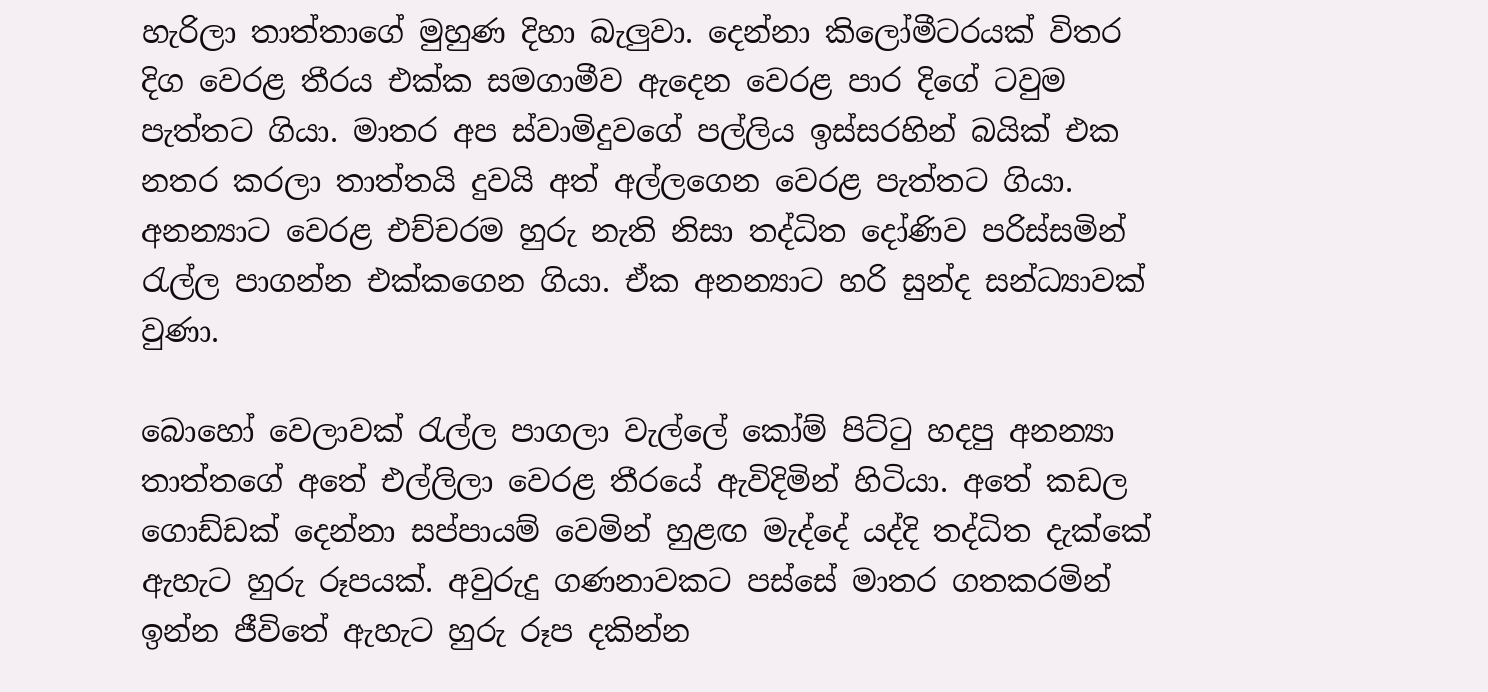හැරිලා තාත්තාගේ මුහුණ දිහා බැලුවා. දෙන්නා කිලෝමීටරයක් විතර දිග වෙරළ තීරය එක්ක සමගාමීව ඇදෙන වෙරළ පාර දිගේ ටවුම පැත්තට ගියා. මාතර අප ස්වාමිදුවගේ පල්ලිය ඉස්සරහින් බයික් එක නතර කරලා තාත්තයි දුවයි අත් අල්ලගෙන වෙරළ පැත්තට ගියා. අනන්‍යාට වෙරළ එච්චරම හුරු නැති නිසා තද්ධිත දෝණිව පරිස්සමින් රැල්ල පාගන්න එක්කගෙන ගියා. ඒක අනන්‍යාට හරි සුන්ද සන්ධ්‍යාවක් වුණා.

බොහෝ වෙලාවක් රැල්ල පාගලා වැල්ලේ කෝම් පිට්ටු හදපු අනන්‍යා තාත්තගේ අතේ එල්ලිලා වෙරළ තීරයේ ඇවිදිමින් හිටියා. අතේ කඩල ගොඩ්ඩක් දෙන්නා සප්පායම් වෙමින් හුළඟ මැද්දේ යද්දි තද්ධිත දැක්කේ ඇහැට හුරු රූපයක්. අවුරුදු ගණනාවකට පස්සේ මාතර ගතකරමින් ඉන්න ජීවිතේ ඇහැට හුරු රූප දකින්න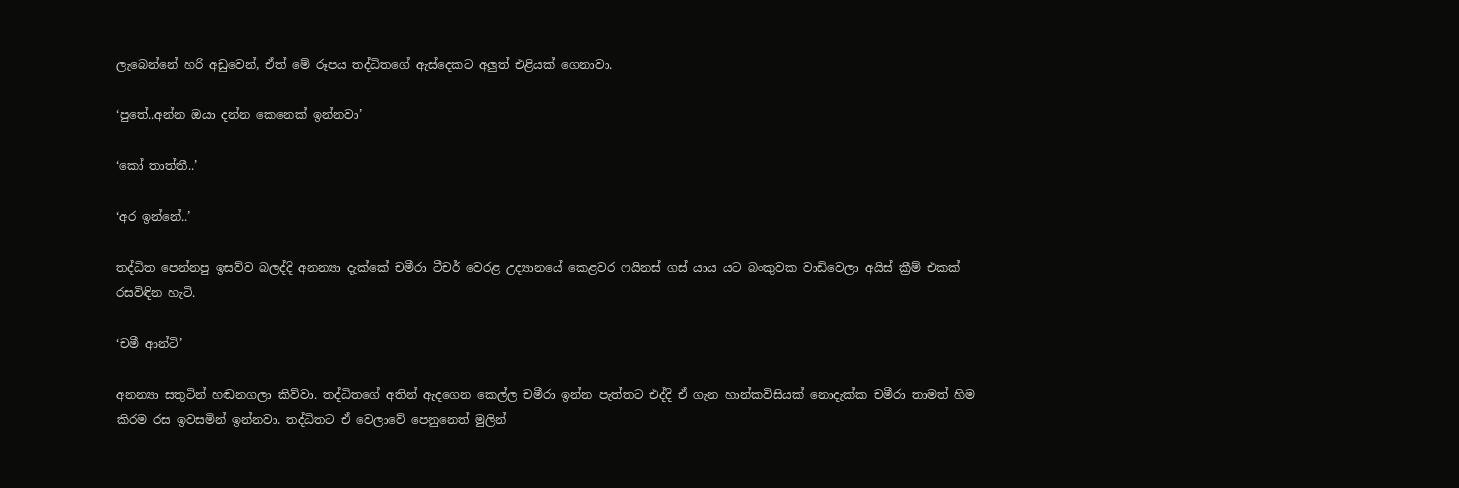ලැබෙන්නේ හරි අඩුවෙන්, ඒත් මේ රූපය තද්ධිතගේ ඇස්දෙකට අලුත් එළියක් ගෙනාවා.

‘පුතේ..අන්න ඔයා දන්න කෙනෙක් ඉන්නවා’

‘කෝ තාත්තී..’

‘අර ඉන්නේ..’

තද්ධිත පෙන්නපු ඉසව්ව බලද්දි අනන්‍යා දැක්කේ චමීරා ටීචර් වෙරළ උද්‍යානයේ කෙළවර ෆයිනස් ගස් යාය යට බංකුවක වාඩිවෙලා අයිස් ක්‍රීම් එකක් රසවිඳින හැටි.

‘චමී ආන්ටි’

අනන්‍යා සතුටින් හඬනගලා කිව්වා. තද්ධිතගේ අතින් ඇදගෙන කෙල්ල චමීරා ඉන්න පැත්තට එද්දි ඒ ගැන හාන්කවිසියක් නොදැක්ක චමීරා තාමත් හිම කිරම රස ඉවසමින් ඉන්නවා. තද්ධිතට ඒ වෙලාවේ පෙනුනෙත් මුලින්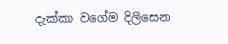දැක්කා වගේම දිලිසෙන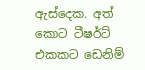ඇස්දෙක. අත් කොට ටීෂර්ට් එකකට ඩෙනිම්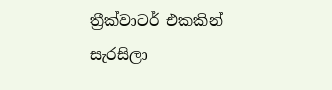ත්‍රීක්වාටර් එකකින් සැරසිලා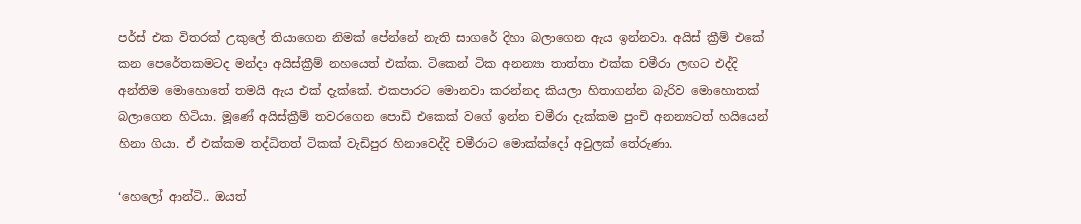පර්ස් එක විතරක් උකුලේ තියාගෙන නිමක් පේන්නේ නැති සාගරේ දිහා බලාගෙන ඇය ඉන්නවා. අයිස් ක්‍රීම් එකේ කන පෙරේතකමටද මන්දා අයිස්ක්‍රීම් නහයෙත් එක්ක. ටිකෙන් ටික අනන්‍යා තාත්තා එක්ක චමීරා ලඟට එද්දි අන්තිම මොහොතේ තමයි ඇය එක් දැක්කේ. එකපාරට මොනවා කරන්නද කියලා හිතාගන්න බැරිව මොහොතක් බලාගෙන හිටියා. මූණේ අයිස්ක්‍රීම් තවරගෙන පොඩි එකෙක් වගේ ඉන්න චමීරා දැක්කම පුංචි අනන්‍යටත් හයියෙන් හිනා ගියා. ඒ එක්කම තද්ධිතත් ටිකක් වැඩිපුර හිනාවෙද්දි චමීරාට මොක්ක්දෝ අවුලක් තේරුණා.

‘හෙලෝ ආන්ටි.. ඔයත්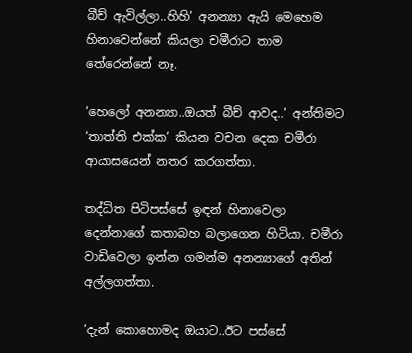බීච් ඇවිල්ලා..හිහි’ අනන්‍යා ඇයි මෙහෙම හිනාවෙන්නේ කියලා චමීරාට තාම තේරෙන්නේ නෑ.

‘හෙලෝ අනන්‍යා..ඔයත් බීච් ආවද..’ අන්තිමට ‘තාත්ති එක්ක’ කියන වචන දෙක චමීරා ආයාසයෙන් නතර කරගත්තා.

තද්ධිත පිටිපස්සේ ඉඳන් හිනාවෙලා දෙන්නාගේ කතාබහ බලාගෙන හිටියා. චමීරා වාඩිවෙලා ඉන්න ගමන්ම අනන්‍යාගේ අතින් අල්ලගත්තා.

‘දැන් කොහොමද ඔයාට..ඊට පස්සේ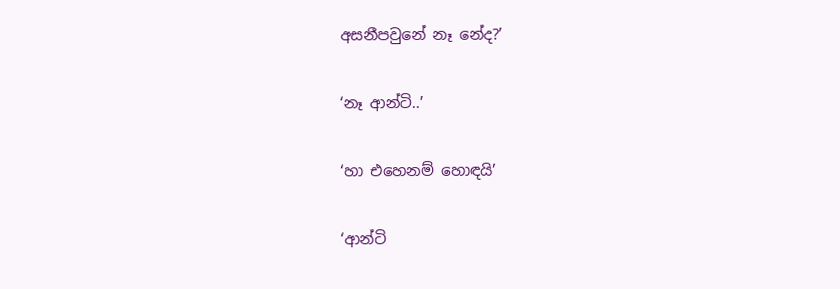අසනීපවුනේ නෑ නේද?’

‘නෑ ආන්ටි..’

‘හා එහෙනම් හොඳයි’

‘ආන්ටි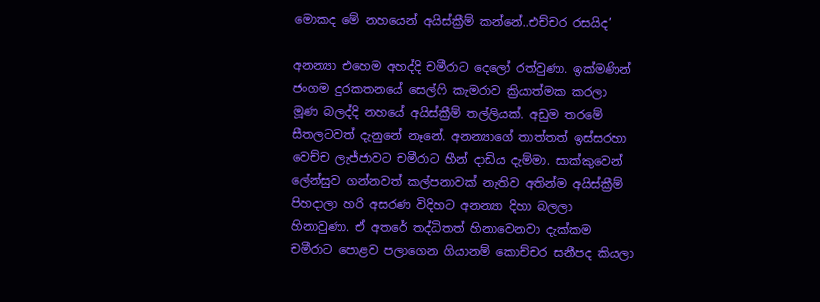මොකද මේ නහයෙන් අයිස්ක්‍රීම් කන්නේ..එච්චර රසයිද’

අනන්‍යා එහෙම අහද්දි චමීරාට දෙලෝ රත්වුණා. ඉක්මණින් ජංගම දුරකතනයේ සෙල්ෆි කැමරාව ක්‍රියාත්මක කරලා මූණ බලද්දි නහයේ අයිස්ක්‍රීම් තල්ලියක්. අඩුම තරමේ සීතලටවත් දැනුනේ නෑනේ. අනන්‍යාගේ තාත්තත් ඉස්සරහා වෙච්ච ලැජ්ජාවට චමීරාට හීන් දාඩිය දැම්මා. සාක්කුවෙන් ලේන්සුව ගන්නවත් කල්පනාවක් නැතිව අතින්ම අයිස්ක්‍රීම් පිහදාලා හරි අසරණ විදිහට අනන්‍යා දිහා බලලා හිනාවුණා. ඒ අතරේ තද්ධිතත් හිනාවෙනවා දැක්කම චමීරාට පොළව පලාගෙන ගියානම් කොච්චර සනීපද කියලා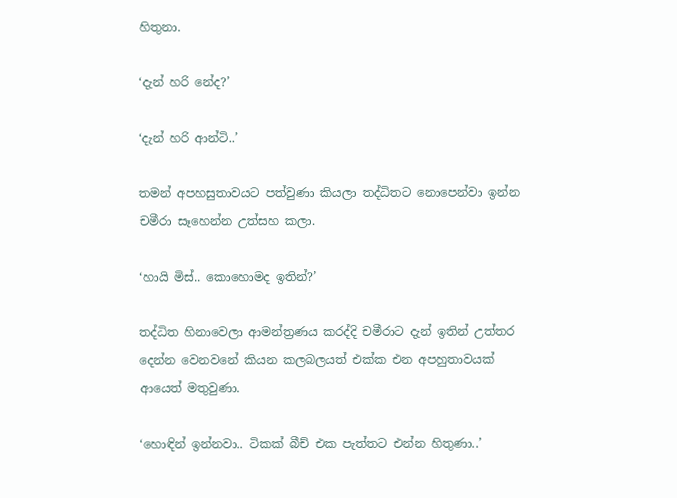හිතුනා.

‘දැන් හරි නේද?’

‘දැන් හරි ආන්ටි..’

තමන් අපහසුතාවයට පත්වුණා කියලා තද්ධිතට නොපෙන්වා ඉන්න චමීරා සෑහෙන්න උත්සහ කලා.

‘හායි මිස්.. කොහොමද ඉතින්?’

තද්ධිත හිනාවෙලා ආමන්ත්‍රණය කරද්දි චමීරාට දැන් ඉතින් උත්තර දෙන්න වෙනවනේ කියන කලබලයත් එක්ක එන අපහුතාවයක් ආයෙත් මතුවුණා.

‘හොඳින් ඉන්නවා.. ටිකක් බීච් එක පැත්තට එන්න හිතුණා..’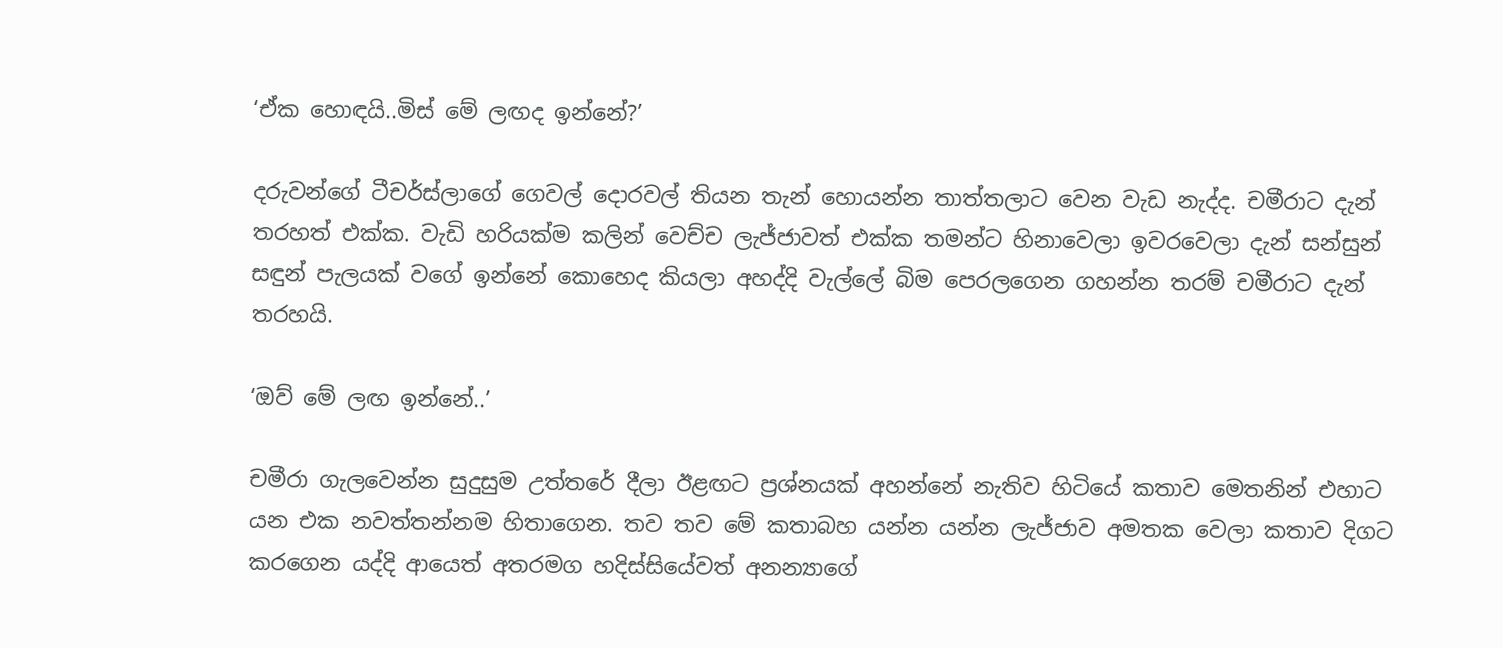‘ඒක හොඳයි..මිස් මේ ලඟද ඉන්නේ?’

දරුවන්ගේ ටීචර්ස්ලාගේ ගෙවල් දොරවල් තියන තැන් හොයන්න තාත්තලාට වෙන වැඩ නැද්ද. චමීරාට දැන් තරහත් එක්ක. වැඩි හරියක්ම කලින් වෙච්ච ලැජ්ජාවත් එක්ක තමන්ට හිනාවෙලා ඉවරවෙලා දැන් සන්සුන් සඳුන් පැලයක් වගේ ඉන්නේ කොහෙද කියලා අහද්දි වැල්ලේ බිම පෙරලගෙන ගහන්න තරම් චමීරාට දැන් තරහයි.

‘ඔව් මේ ලඟ ඉන්නේ..’

චමීරා ගැලවෙන්න සුදුසුම උත්තරේ දීලා ඊළඟට ප්‍රශ්නයක් අහන්නේ නැතිව හිටියේ කතාව මෙතනින් එහාට යන එක නවත්තන්නම හිතාගෙන. තව තව මේ කතාබහ යන්න යන්න ලැජ්ජාව අමතක වෙලා කතාව දිගට කරගෙන යද්දි ආයෙත් අතරමග හදිස්සියේවත් අනන්‍යාගේ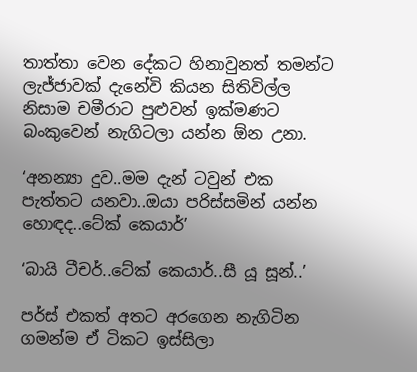තාත්තා වෙන දේකට හිනාවුනත් තමන්ට ලැජ්ජාවක් දැනේවි කියන සිතිවිල්ල නිසාම චමීරාට පුළුවන් ඉක්මණට බංකුවෙන් නැගිටලා යන්න ඕන උනා.

‘අනන්‍යා දුව..මම දැන් ටවුන් එක පැත්තට යනවා..ඔයා පරිස්සමින් යන්න හොඳද..ටේක් කෙයාර්’

‘බායි ටීචර්..ටේක් කෙයාර්..සී යූ සූන්..’

පර්ස් එකත් අතට අරගෙන නැගිටින ගමන්ම ඒ ටිකට ඉස්සිලා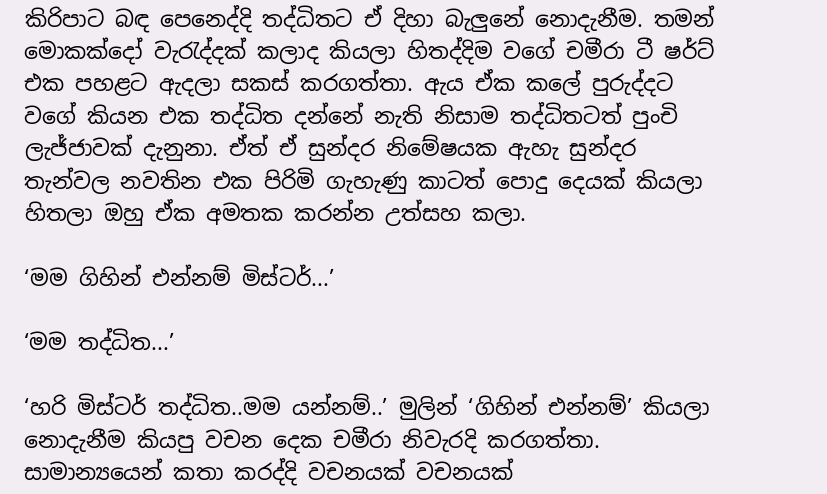කිරිපාට බඳ පෙනෙද්දි තද්ධිතට ඒ දිහා බැලුනේ නොදැනීම. තමන් මොකක්දෝ වැරැද්දක් කලාද කියලා හිතද්දිම වගේ චමීරා ටී ෂර්ට් එක පහළට ඇදලා සකස් කරගත්තා. ඇය ඒක කලේ පුරුද්දට වගේ කියන එක තද්ධිත දන්නේ නැති නිසාම තද්ධිතටත් පුංචි ලැජ්ජාවක් දැනුනා. ඒත් ඒ සුන්දර නිමේෂයක ඇහැ සුන්දර තැන්වල නවතින එක පිරිමි ගැහැණු කාටත් පොදු දෙයක් කියලා හිතලා ඔහු ඒක අමතක කරන්න උත්සහ කලා.

‘මම ගිහින් එන්නම් මිස්ටර්...’

‘මම තද්ධිත...’

‘හරි මිස්ටර් තද්ධිත..මම යන්නම්..’ මුලින් ‘ගිහින් එන්නම්’ කියලා නොදැනීම කියපු වචන දෙක චමීරා නිවැරදි කරගත්තා. සාමාන්‍යයෙන් කතා කරද්දි වචනයක් වචනයක්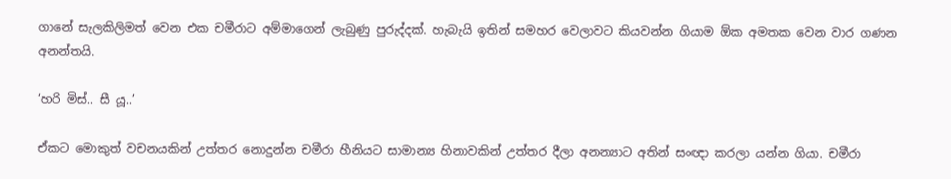ගානේ සැලකිලිමත් වෙන එක චමීරාට අම්මාගෙන් ලැබුණු පුරුද්දක්. හැබැයි ඉතින් සමහර වෙලාවට කියවන්න ගියාම ඕක අමතක වෙන වාර ගණන අනන්තයි.

‘හරි මිස්.. සී යූ..’

ඒකට මොකුත් වචනයකින් උත්තර නොදුන්න චමීරා හීනියට සාමාන්‍ය හිනාවකින් උත්තර දීලා අනන්‍යාට අතින් සංඥා කරලා යන්න ගියා. චමීරා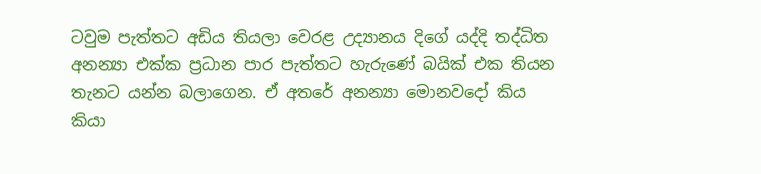ටවුම පැත්තට අඩිය තියලා වෙරළ උද්‍යානය දිගේ යද්දි තද්ධිත අනන්‍යා එක්ක ප්‍රධාන පාර පැත්තට හැරුණේ බයික් එක තියන තැනට යන්න බලාගෙන. ඒ අතරේ අනන්‍යා මොනවදෝ කිය කියා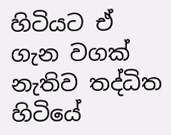හිටියට ඒ ගැන වගක් නැතිව තද්ධිත හිටියේ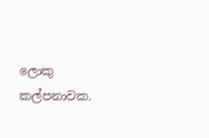ලොකු කල්පනාවක.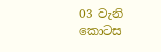03 වැනි කොටස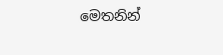මෙතනින්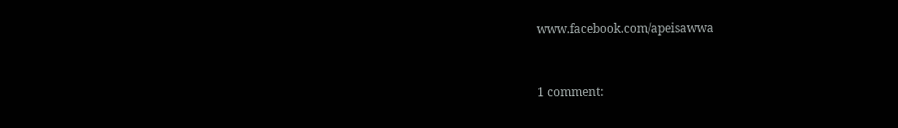www.facebook.com/apeisawwa


1 comment: